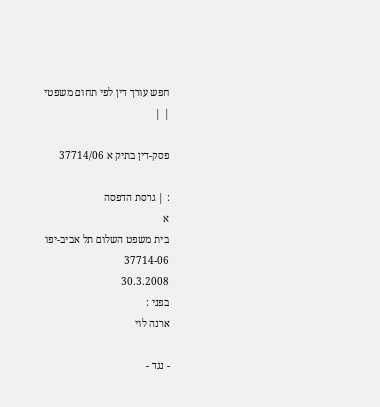חפש עורך דין לפי תחום משפטי
| |

פסק-דין בתיק א 37714/06

: | גרסת הדפסה
א
בית משפט השלום תל אביב-יפו
37714-06
30.3.2008
בפני :
ארנה לוי

- נגד -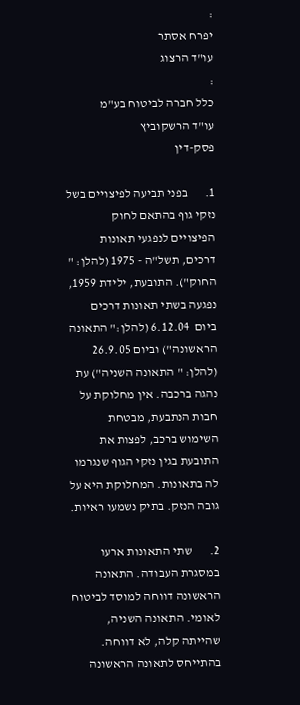:
יפרח אסתר
עו"ד הרצוג
:
כלל חברה לביטוח בע"מ
עו"ד הרשקוביץ
פסק-דין

1.       בפני תביעה לפיצויים בשל נזקי גוף בהתאם לחוק הפיצויים לנפגעי תאונות דרכים, תשל"ה - 1975 (להלן: " החוק"). התובעת, ילידת 1959, נפגעה בשתי תאונות דרכים ביום  6.12.04 (להלן:" התאונה הראשונה") וביום 26.9.05 (להלן: " התאונה השניה") עת נהגה ברכבה. אין מחלוקת על חבות הנתבעת, מבטחת השימוש ברכב, לפצות את התובעת בגין נזקי הגוף שנגרמו לה בתאונות. המחלוקת היא על גובה הנזק. בתיק נשמעו ראיות.

2.       שתי התאונות ארעו במסגרת העבודה. התאונה הראשונה דווחה למוסד לביטוח לאומי. התאונה השניה, שהייתה קלה, לא דווחה. בהתייחס לתאונה הראשונה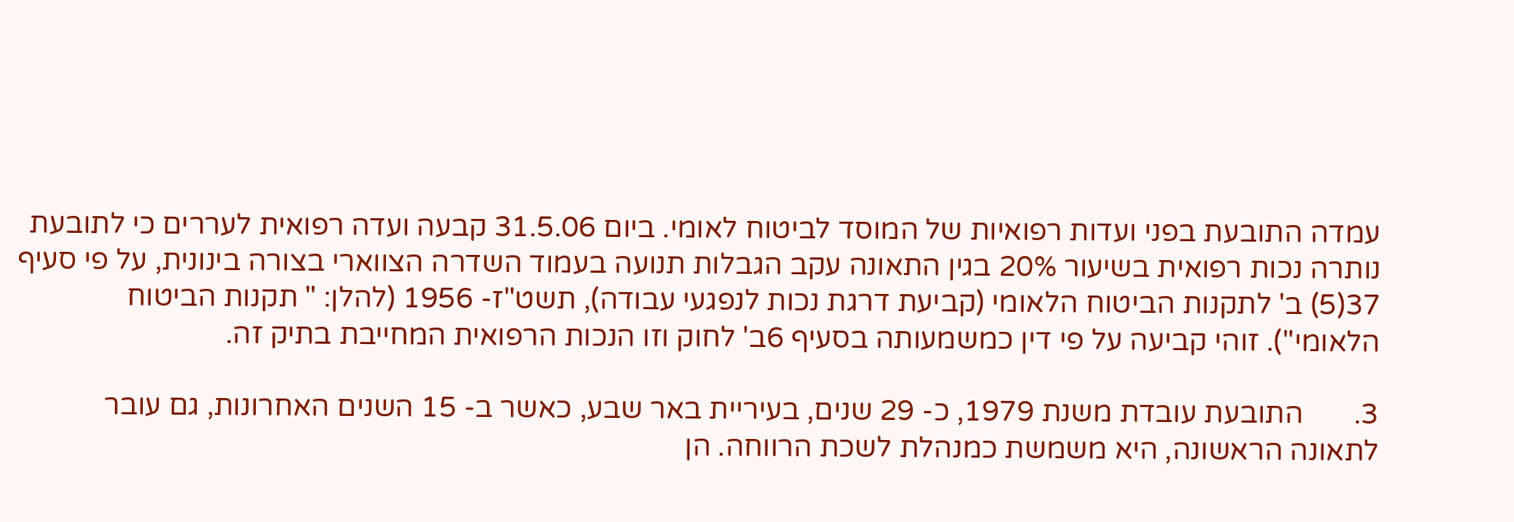עמדה התובעת בפני ועדות רפואיות של המוסד לביטוח לאומי. ביום 31.5.06 קבעה ועדה רפואית לעררים כי לתובעת נותרה נכות רפואית בשיעור 20% בגין התאונה עקב הגבלות תנועה בעמוד השדרה הצווארי בצורה בינונית, על פי סעיף 37(5) ב' לתקנות הביטוח הלאומי (קביעת דרגת נכות לנפגעי עבודה), תשט"ז- 1956 (להלן: " תקנות הביטוח הלאומי"). זוהי קביעה על פי דין כמשמעותה בסעיף 6ב' לחוק וזו הנכות הרפואית המחייבת בתיק זה.

3.       התובעת עובדת משנת 1979, כ- 29 שנים, בעיריית באר שבע, כאשר ב- 15 השנים האחרונות, גם עובר לתאונה הראשונה, היא משמשת כמנהלת לשכת הרווחה. הן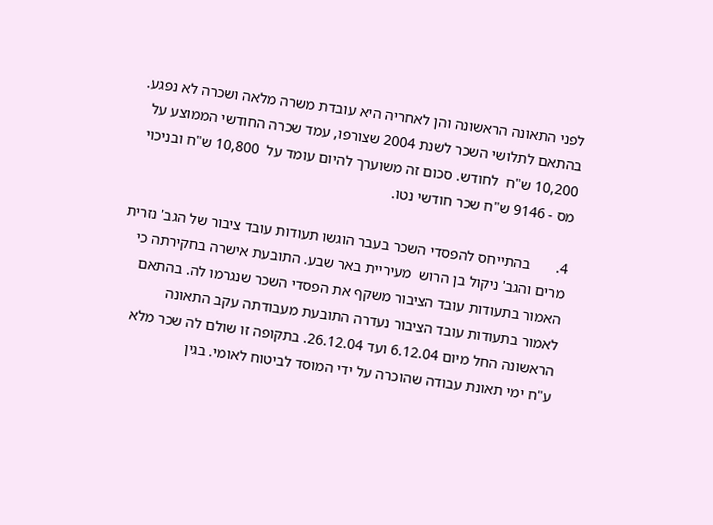לפני התאונה הראשונה והן לאחריה היא עובדת משרה מלאה ושכרה לא נפגע. בהתאם לתלושי השכר לשנת 2004 שצורפו, עמד שכרה החודשי הממוצע על 10,200 ש"ח  לחודש. סכום זה משוערך להיום עומד על  10,800 ש"ח ובניכוי מס - 9146 ש"ח שכר חודשי נטו.

4.       בהתייחס להפסדי השכר בעבר הוגשו תעודות עובד ציבור של הגב' נזרית מרים והגב' ניקול בן הרוש  מעיריית באר שבע. התובעת אישרה בחקירתה כי האמור בתעודות עובד הציבור משקף את הפסדי השכר שנגרמו לה. בהתאם לאמור בתעודות עובד הציבור נעדרה התובעת מעבודתה עקב התאונה הראשונה החל מיום 6.12.04 ועד 26.12.04. בתקופה זו שולם לה שכר מלא ע"ח ימי תאונת עבודה שהוכרה על ידי המוסד לביטוח לאומי. בגין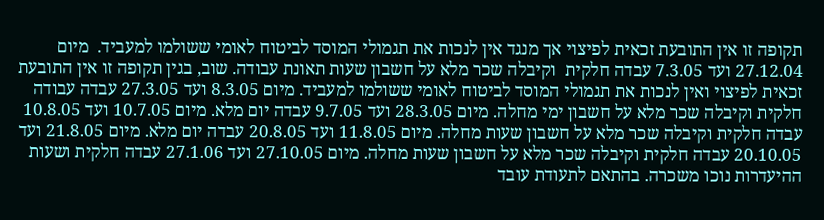תקופה זו אין התובעת זכאית לפיצוי אך מנגד אין לנכות את תגמולי המוסד לביטוח לאומי ששולמו למעביד.  מיום 27.12.04 ועד 7.3.05 עבדה חלקית  וקיבלה שכר מלא על חשבון שעות תאונת עבודה. שוב, בגין תקופה זו אין התובעת זכאית לפיצוי ואין לנכות את תגמולי המוסד לביטוח לאומי ששולמו למעביד. מיום 8.3.05 ועד 27.3.05 עבדה עבודה חלקית וקיבלה שכר מלא על חשבון ימי מחלה. מיום 28.3.05 ועד 9.7.05 עבדה יום מלא. מיום 10.7.05 ועד 10.8.05 עבדה חלקית וקיבלה שכר מלא על חשבון שעות מחלה. מיום 11.8.05 ועד 20.8.05 עבדה יום מלא. מיום 21.8.05 ועד 20.10.05 עבדה חלקית וקיבלה שכר מלא על חשבון שעות מחלה. מיום 27.10.05 ועד 27.1.06 עבדה חלקית ושעות ההיעדרות נוכו משכרה. בהתאם לתעודת עובד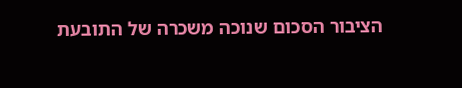הציבור הסכום שנוכה משכרה של התובעת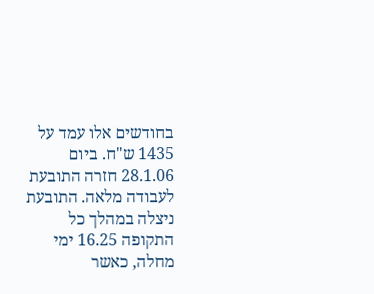בחודשים אלו עמד על  1435 ש"ח. ביום 28.1.06 חזרה התובעת לעבודה מלאה. התובעת ניצלה במהלך כל התקופה 16.25 ימי מחלה, כאשר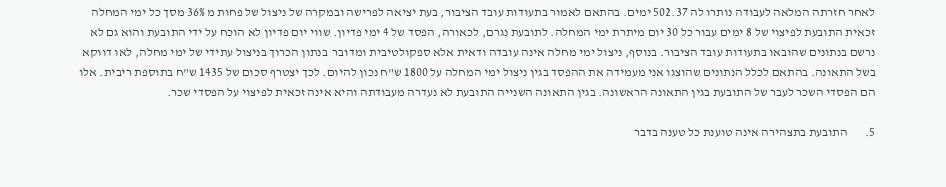לאחר חזרתה המלאה לעבודה נותרו לה 502.37 ימים. בהתאם לאמור בתעודות עובד הציבור, בעת יציאה לפרישה ובמקרה של ניצול של פחות מ 36% מסך כל ימי המחלה זכאית התובעת לפיצוי של 8 ימים עבור כל 30 יום מיתרת ימי המחלה. לתובעת נגרם, לכאורה, הפסד של 4 ימי פדיון. שווי יום פדיון לא הוכח על ידי התובעת והוא גם לא נרשם בנתונים שהובאו בתעודות עובד הציבור. בנוסף, ניצול ימי מחלה אינה עובדה ודאית אלא ספקולטיבית ומדובר  בנתון הכרוך בניצול עתידי של ימי מחלה, לאו דווקא בשל התאונה. בהתאם לכלל הנתונים שהוצגו אני מעמידה את ההפסד בגין ניצול ימי המחלה על 1800 ש"ח נכון להיום. לכך יצטרף סכום של 1435 ש"ח בתוספת ריבית. אלו הם הפסדי השכר לעבר של התובעת בגין התאונה הראשונה. בגין התאונה השנייה התובעת לא נעדרה מעבודתה והיא אינה זכאית לפיצוי על הפסדי שכר.

5.       התובעת בתצהירה אינה טוענת כל טענה בדבר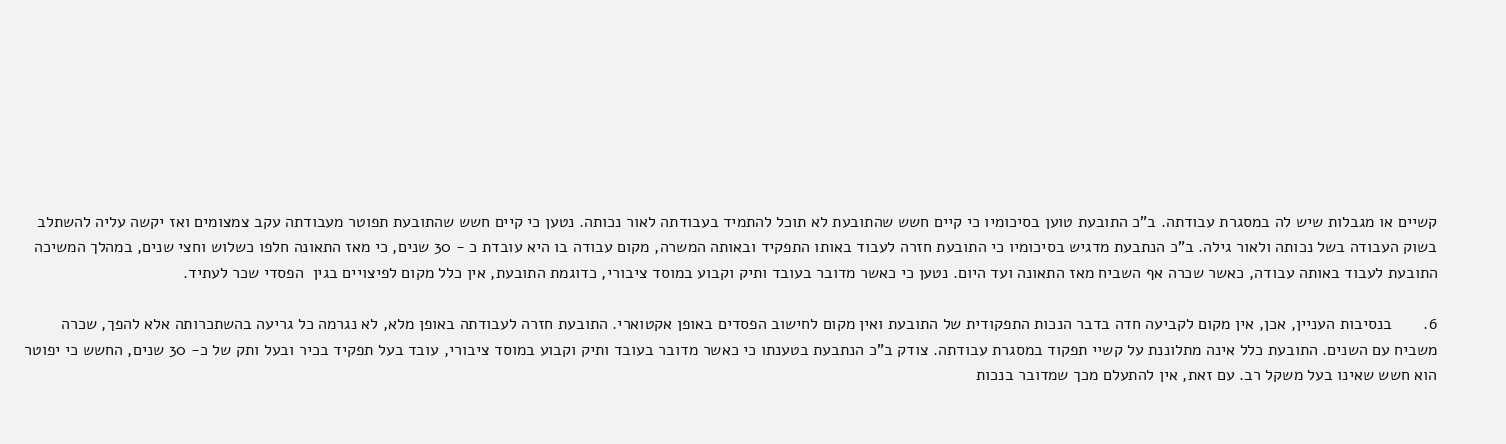קשיים או מגבלות שיש לה במסגרת עבודתה. ב"כ התובעת טוען בסיכומיו כי קיים חשש שהתובעת לא תוכל להתמיד בעבודתה לאור נכותה. נטען כי קיים חשש שהתובעת תפוטר מעבודתה עקב צמצומים ואז יקשה עליה להשתלב בשוק העבודה בשל נכותה ולאור גילה. ב"כ הנתבעת מדגיש בסיכומיו כי התובעת חזרה לעבוד באותו התפקיד ובאותה המשרה, מקום עבודה בו היא עובדת כ - 30 שנים, כי מאז התאונה חלפו כשלוש וחצי שנים, במהלך המשיכה התובעת לעבוד באותה עבודה, כאשר שכרה אף השביח מאז התאונה ועד היום. נטען כי כאשר מדובר בעובד ותיק וקבוע במוסד ציבורי, כדוגמת התובעת, אין כלל מקום לפיצויים בגין  הפסדי שכר לעתיד.

6.       בנסיבות העניין, אכן, אין מקום לקביעה חדה בדבר הנכות התפקודית של התובעת ואין מקום לחישוב הפסדים באופן אקטוארי. התובעת חזרה לעבודתה באופן מלא, לא נגרמה כל גריעה בהשתכרותה אלא להפך, שכרה משביח עם השנים. התובעת כלל אינה מתלוננת על קשיי תפקוד במסגרת עבודתה. צודק ב"כ הנתבעת בטענתו כי כאשר מדובר בעובד ותיק וקבוע במוסד ציבורי, עובד בעל תפקיד בכיר ובעל ותק של כ- 30 שנים, החשש כי יפוטר הוא חשש שאינו בעל משקל רב. עם זאת, אין להתעלם מכך שמדובר בנכות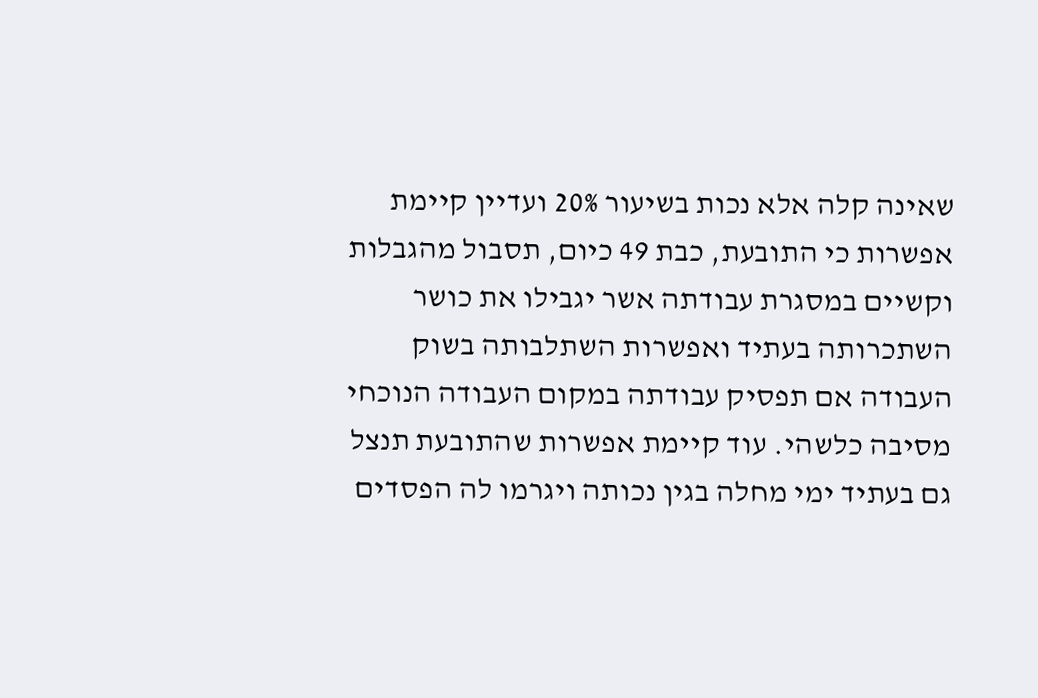שאינה קלה אלא נכות בשיעור 20% ועדיין קיימת אפשרות כי התובעת, כבת 49 כיום, תסבול מהגבלות וקשיים במסגרת עבודתה אשר יגבילו את כושר השתכרותה בעתיד ואפשרות השתלבותה בשוק העבודה אם תפסיק עבודתה במקום העבודה הנוכחי מסיבה כלשהי. עוד קיימת אפשרות שהתובעת תנצל גם בעתיד ימי מחלה בגין נכותה ויגרמו לה הפסדים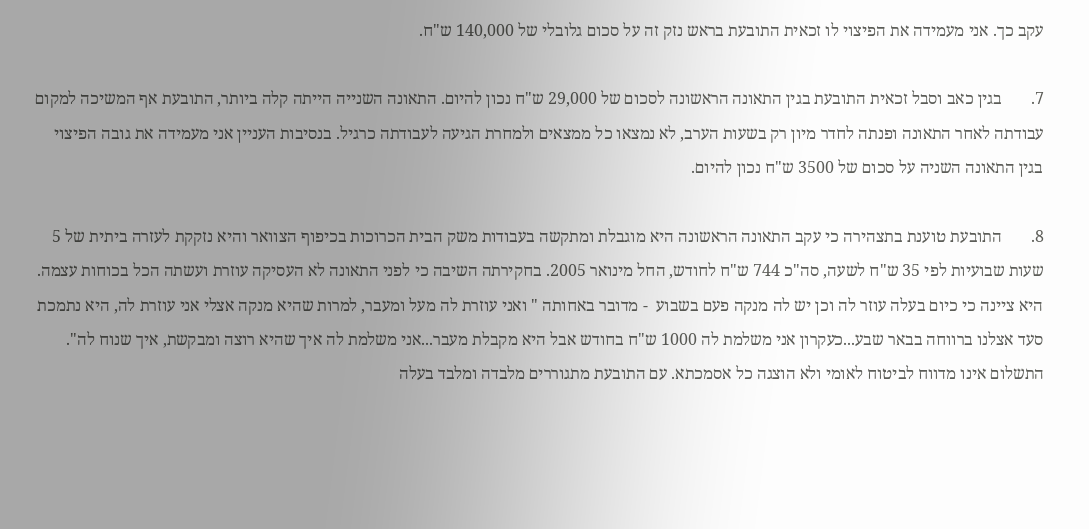עקב כך. אני מעמידה את הפיצוי לו זכאית התובעת בראש נזק זה על סכום גלובלי של 140,000 ש"ח.

7.       בגין כאב וסבל זכאית התובעת בגין התאונה הראשונה לסכום של 29,000 ש"ח נכון להיום. התאונה השנייה הייתה קלה ביותר, התובעת אף המשיכה למקום עבודתה לאחר התאונה ופנתה לחדר מיון רק בשעות הערב, לא נמצאו כל ממצאים ולמחרת הגיעה לעבודתה כרגיל. בנסיבות העניין אני מעמידה את גובה הפיצוי בגין התאונה השניה על סכום של 3500 ש"ח נכון להיום.

8.       התובעת טוענת בתצהירה כי עקב התאונה הראשונה היא מוגבלת ומתקשה בעבודות משק הבית הכרוכות בכיפוף הצוואר והיא נזקקת לעזרה ביתית של 5 שעות שבועיות לפי 35 ש"ח לשעה, סה"כ 744 ש"ח לחודש, החל מינואר 2005. בחקירתה השיבה כי לפני התאונה לא העסיקה עוזרת ועשתה הכל בכוחות עצמה. היא ציינה כי כיום בעלה עוזר לה וכן יש לה מנקה פעם בשבוע  - מדובר באחותה " ואני עוזרת לה מעל ומעבר, למרות שהיא מנקה אצלי אני עוזרת לה, היא נתמכת סעד אצלנו ברווחה בבאר שבע...כעקרון אני משלמת לה 1000 ש"ח בחודש אבל היא מקבלת מעבר...אני משלמת לה איך שהיא רוצה ומבקשת, איך שנוח לה". התשלום אינו מדווח לביטוח לאומי ולא הוצגה כל אסמכתא. עם התובעת מתגוררים מלבדה ומלבד בעלה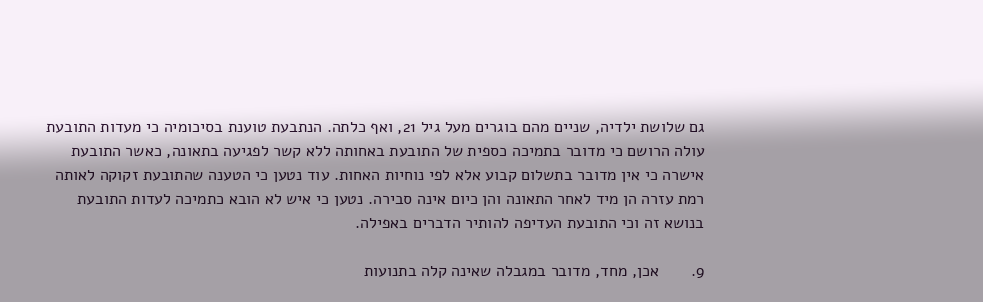גם שלושת ילדיה, שניים מהם בוגרים מעל גיל 21, ואף כלתה. הנתבעת טוענת בסיכומיה כי מעדות התובעת עולה הרושם כי מדובר בתמיכה כספית של התובעת באחותה ללא קשר לפגיעה בתאונה, כאשר התובעת אישרה כי אין מדובר בתשלום קבוע אלא לפי נוחיות האחות. עוד נטען כי הטענה שהתובעת זקוקה לאותה רמת עזרה הן מיד לאחר התאונה והן כיום אינה סבירה. נטען כי איש לא הובא כתמיכה לעדות התובעת בנושא זה וכי התובעת העדיפה להותיר הדברים באפילה.

9.       אכן, מחד, מדובר במגבלה שאינה קלה בתנועות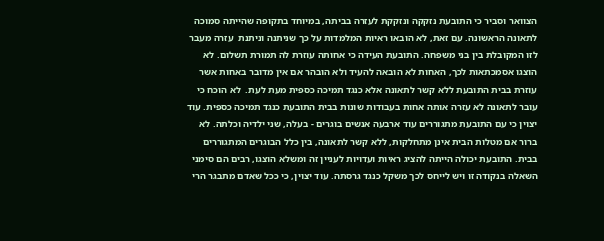הצוואר וסביר כי התובעת נזקקה ונזקקת לעזרה בביתה, במיוחד בתקופה שהייתה סמוכה לתאונה הראשונה. עם זאת, לא הובאו ראיות המלמדות על כך שניתנה וניתנת  עזרה מעבר לזו המקובלת בין בני משפחה. התובעת העידה כי אחותה עוזרת לה תמורת תשלום. לא הוצגו אסמכתאות לכך, האחות לא הובאה להעיד ולא הובהר אם אין מדובר באחות אשר עוזרת בבית התובעת ללא קשר לתאונה אלא כנגד תמיכה כספית מעת לעת.  לא הוכח כי עובר לתאונה לא עזרה אותה אחות בעבודות שונות בבית התובעת כנגד תמיכה כספית. עוד יצוין כי עם התובעת מתגוררים עוד ארבעה אנשים בוגרים - בעלה, שני ילדיה וכלתה. לא ברור אם מטלות הבית אינן מתחלקות, ללא קשר לתאונה, בין כלל הבוגרים המתגוררים בבית. התובעת יכולה הייתה להציג ראיות ועדויות לעניין זה ומשלא הוצגו, רבים הם סימני השאלה בנקודה זו ויש לייחס לכך משקל כנגד גרסתה. עוד יצוין, כי ככל שאדם מתבגר הרי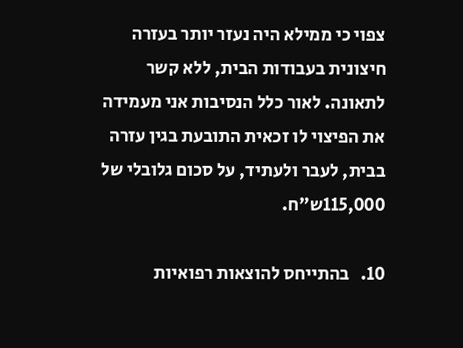צפוי כי ממילא היה נעזר יותר בעזרה חיצונית בעבודות הבית, ללא קשר לתאונה. לאור כלל הנסיבות אני מעמידה את הפיצוי לו זכאית התובעת בגין עזרה בבית, לעבר ולעתיד, על סכום גלובלי של 115,000ש"ח.

10.   בהתייחס להוצאות רפואיות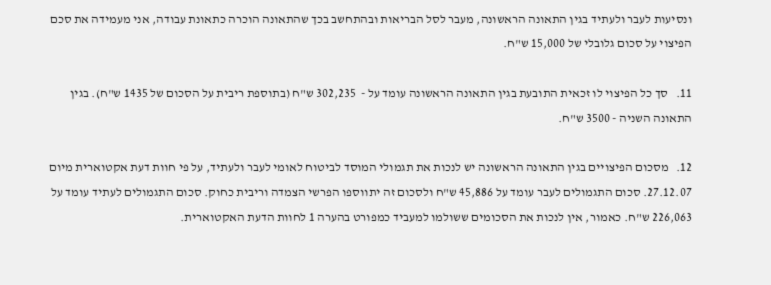ונסיעות לעבר ולעתיד בגין התאונה הראשונה, מעבר לסל הבריאות ובהתחשב בכך שהתאונה הוכרה כתאונת עבודה, אני מעמידה את סכם הפיצוי על סכום גלובלי של 15,000 ש"ח.

11.   סך כל הפיצוי לו זכאית התובעת בגין התאונה הראשונה עומד על -  302,235 ש"ח (בתוספת ריבית על הסכום של 1435 ש"ח). בגין התאונה השניה - 3500 ש"ח.

12.   מסכום הפיצויים בגין התאונה הראשונה יש לנכות את תגמולי המוסד לביטוח לאומי לעבר ולעתיד, על פי חוות דעת אקטוארית מיום 27.12.07. סכום התגמולים לעבר עומד על 45,886 ש"ח ולסכום זה יתווספו הפרשי הצמדה וריבית כחוק. סכום התגמולים לעתיד עומד על 226,063 ש"ח. כאמור, אין לנכות את הסכומים ששולמו למעביד כמפורט בהערה 1 לחוות הדעת האקטוארית.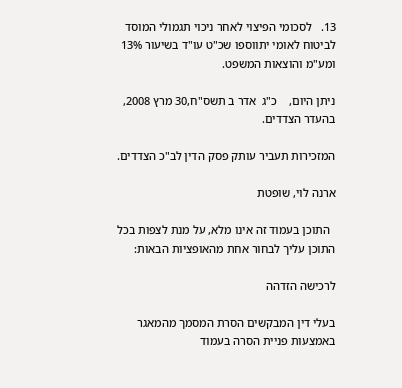13.   לסכומי הפיצוי לאחר ניכוי תגמולי המוסד לביטוח לאומי יתווספו שכ"ט עו"ד בשיעור 13% ומע"מ והוצאות המשפט.

ניתן היום,    כ"ג  אדר ב תשס"ח,30 מרץ 2008, בהעדר הצדדים.

המזכירות תעביר עותק פסק הדין לב"כ הצדדים.

ארנה לוי, שופטת

  התוכן בעמוד זה אינו מלא, על מנת לצפות בכל התוכן עליך לבחור אחת מהאופציות הבאות:

לרכישה הזדהה

בעלי דין המבקשים הסרת המסמך מהמאגר באמצעות פניית הסרה בעמוד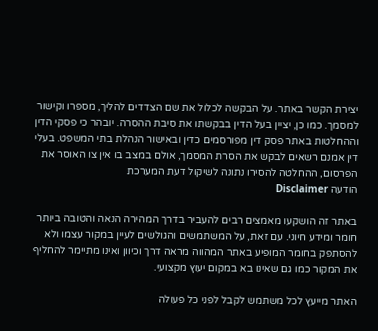יצירת הקשר באתר. על הבקשה לכלול את שם הצדדים להליך, מספרו וקישור למסמך. כמו כן, יציין בעל הדין בבקשתו את סיבת ההסרה. יובהר כי פסקי הדין וההחלטות באתר פסק דין מפורסמים כדין ובאישור הנהלת בתי המשפט. בעלי דין אמנם רשאים לבקש את הסרת המסמך, אולם במצב בו אין צו האוסר את הפרסום, ההחלטה להסירו נתונה לשיקול דעת המערכת
הודעה Disclaimer

באתר זה הושקעו מאמצים רבים להעביר בדרך המהירה הנאה והטובה ביותר חומר ומידע חיוני. עם זאת, על המשתמשים והגולשים לעיין במקור עצמו ולא להסתפק בחומר המופיע באתר המהווה מראה דרך וכיוון ואינו מתיימר להחליף את המקור כמו גם שאינו בא במקום יעוץ מקצועי.

האתר מייעץ לכל משתמש לקבל לפני כל פעולה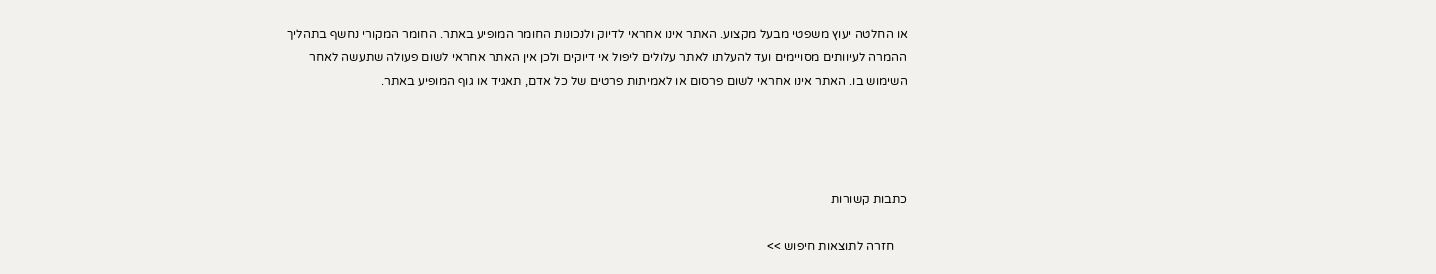או החלטה יעוץ משפטי מבעל מקצוע. האתר אינו אחראי לדיוק ולנכונות החומר המופיע באתר. החומר המקורי נחשף בתהליך ההמרה לעיוותים מסויימים ועד להעלתו לאתר עלולים ליפול אי דיוקים ולכן אין האתר אחראי לשום פעולה שתעשה לאחר השימוש בו. האתר אינו אחראי לשום פרסום או לאמיתות פרטים של כל אדם, תאגיד או גוף המופיע באתר.




כתבות קשורות

    חזרה לתוצאות חיפוש >>